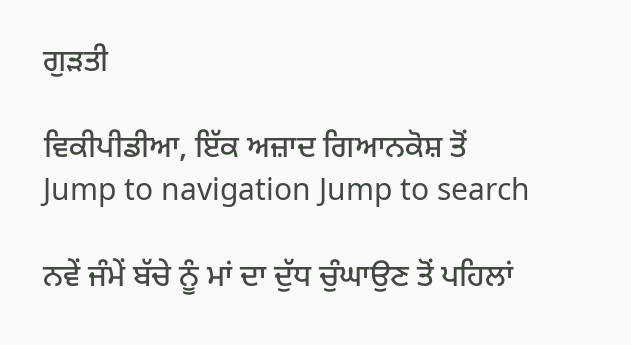ਗੁੜਤੀ

ਵਿਕੀਪੀਡੀਆ, ਇੱਕ ਅਜ਼ਾਦ ਗਿਆਨਕੋਸ਼ ਤੋਂ
Jump to navigation Jump to search

ਨਵੇਂ ਜੰਮੇਂ ਬੱਚੇ ਨੂੰ ਮਾਂ ਦਾ ਦੁੱਧ ਚੁੰਘਾਉਣ ਤੋਂ ਪਹਿਲਾਂ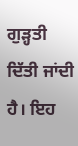ਗੁੜ੍ਹਤੀ ਦਿੱਤੀ ਜਾਂਦੀ ਹੈ। ਇਹ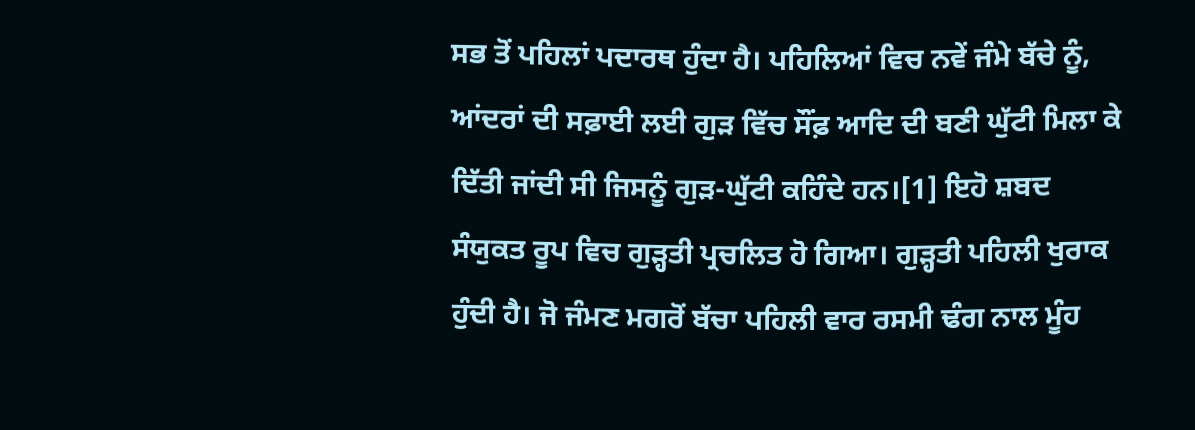ਸਭ ਤੋਂ ਪਹਿਲਾਂ ਪਦਾਰਥ ਹੁੰਦਾ ਹੈ। ਪਹਿਲਿਆਂ ਵਿਚ ਨਵੇਂ ਜੰਮੇ ਬੱਚੇ ਨੂੰ, ਆਂਦਰਾਂ ਦੀ ਸਫ਼ਾਈ ਲਈ ਗੁੜ ਵਿੱਚ ਸੌਂਫ਼ ਆਦਿ ਦੀ ਬਣੀ ਘੁੱਟੀ ਮਿਲਾ ਕੇ ਦਿੱਤੀ ਜਾਂਦੀ ਸੀ ਜਿਸਨੂੰ ਗੁੜ-ਘੁੱਟੀ ਕਹਿੰਦੇ ਹਨ।[1] ਇਹੋ ਸ਼ਬਦ ਸੰਯੁਕਤ ਰੂਪ ਵਿਚ ਗੁੜ੍ਹਤੀ ਪ੍ਰਚਲਿਤ ਹੋ ਗਿਆ। ਗੁੜ੍ਹਤੀ ਪਹਿਲੀ ਖੁਰਾਕ ਹੁੰਦੀ ਹੈ। ਜੋ ਜੰਮਣ ਮਗਰੋਂ ਬੱਚਾ ਪਹਿਲੀ ਵਾਰ ਰਸਮੀ ਢੰਗ ਨਾਲ ਮੂੰਹ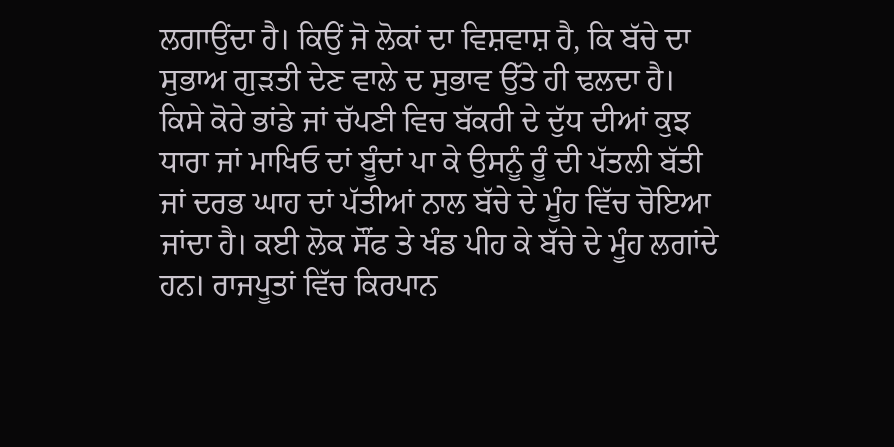ਲਗਾਉਂਦਾ ਹੈ। ਕਿਉਂ ਜੋ ਲੋਕਾਂ ਦਾ ਵਿਸ਼ਵਾਸ਼ ਹੈ, ਕਿ ਬੱਚੇ ਦਾ ਸੁਭਾਅ ਗੁੜਤੀ ਦੇਣ ਵਾਲੇ ਦ ਸੁਭਾਵ ਉੱਤੇ ਹੀ ਢਲਦਾ ਹੈ। ਕਿਸੇ ਕੋਰੇ ਭਾਂਡੇ ਜਾਂ ਚੱਪਣੀ ਵਿਚ ਬੱਕਰੀ ਦੇ ਦੁੱਧ ਦੀਆਂ ਕੁਝ ਧਾਰਾ ਜਾਂ ਮਾਖਿਓ ਦਾਂ ਬੂੰਦਾਂ ਪਾ ਕੇ ਉਸਨੂੰ ਰੂੰ ਦੀ ਪੱਤਲੀ ਬੱਤੀ ਜਾਂ ਦਰਭ ਘਾਹ ਦਾਂ ਪੱਤੀਆਂ ਨਾਲ ਬੱਚੇ ਦੇ ਮੂੰਹ ਵਿੱਚ ਚੋਇਆ ਜਾਂਦਾ ਹੈ। ਕਈ ਲੋਕ ਸੌਂਫ ਤੇ ਖੰਡ ਪੀਹ ਕੇ ਬੱਚੇ ਦੇ ਮੂੰਹ ਲਗਾਂਦੇ ਹਨ। ਰਾਜਪੂਤਾਂ ਵਿੱਚ ਕਿਰਪਾਨ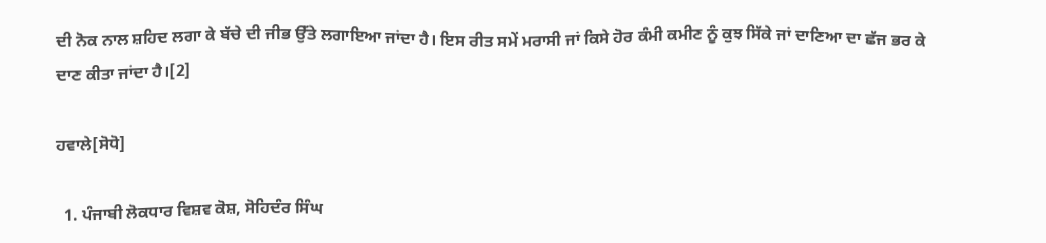ਦੀ ਨੋਕ ਨਾਲ ਸ਼ਹਿਦ ਲਗਾ ਕੇ ਬੱਚੇ ਦੀ ਜੀਭ ਉੱਤੇ ਲਗਾਇਆ ਜਾਂਦਾ ਹੈ। ਇਸ ਰੀਤ ਸਮੇਂ ਮਰਾਸੀ ਜਾਂ ਕਿਸੇ ਹੋਰ ਕੰਮੀ ਕਮੀਣ ਨੂੰ ਕੁਝ ਸਿੱਕੇ ਜਾਂ ਦਾਣਿਆ ਦਾ ਛੱਜ ਭਰ ਕੇ ਦਾਣ ਕੀਤਾ ਜਾਂਦਾ ਹੈ।[2]

ਹਵਾਲੇ[ਸੋਧੋ]

  1. ਪੰਜਾਬੀ ਲੋਕਧਾਰ ਵਿਸ਼ਵ ਕੋਸ਼, ਸੋਹਿਦੰਰ ਸਿੰਘ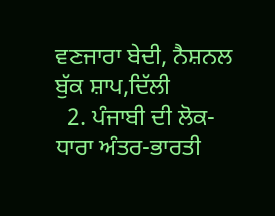ਵਣਜਾਰਾ ਬੇਦੀ, ਨੈਸ਼ਨਲ ਬੁੱਕ ਸ਼ਾਪ,ਦਿੱਲੀ
  2. ਪੰਜਾਬੀ ਦੀ ਲੋਕ-ਧਾਰਾ ਅੰਤਰ-ਭਾਰਤੀ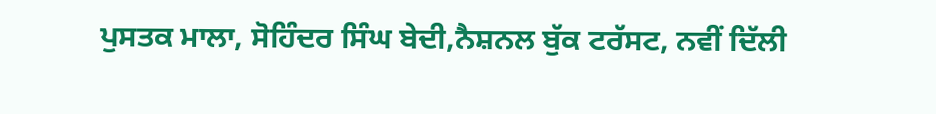ਪੁਸਤਕ ਮਾਲਾ, ਸੋਹਿੰਦਰ ਸਿੰਘ ਬੇਦੀ,ਨੈਸ਼ਨਲ ਬੁੱਕ ਟਰੱਸਟ, ਨਵੀਂ ਦਿੱਲੀ